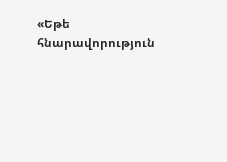«Եթե հնարավորություն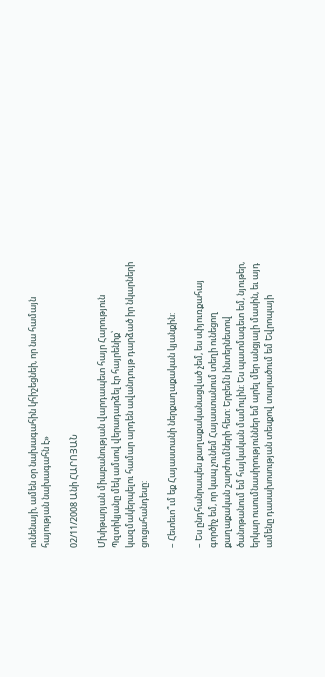ունենայի, ամեն օր նախագահին կհիշեցնեի, որ նա համայն հայության նախագահն է»

02/11/2008 Անի ՀԱՐՈՅԱՆ

Մխիթարյան միաբանության վարդապետ հայր Հարություն Պզտիկյանը մեկ ամսով վերադարձել էր հայրենիք՝ կազմակերպելու համար արդեն ավանդույթ դարձած իր նկարների ցուցահանդեսը:

– Հետեւո՞ւմ եք Հայաստանի ներքաղաքական կյանքին:

– Ես ընդհանրապես քաղաքականացված չեմ, ես սփյուռքահայ գործիչ եմ, որ կապ չունեմ Հայաստանում տեղի ունեցող քաղաքական շարժումների հետ: Երբեմն ինտերնետով ծանոթանում եմ հայկական մամուլին: Ես պատմագետ եմ, նյութեր, երկար ուսումնասիրություններ եմ արել մեր անցյալի մասին, եւ այդ ամենը դասախոսության տեսքով տարածում եմ Եվրոպայի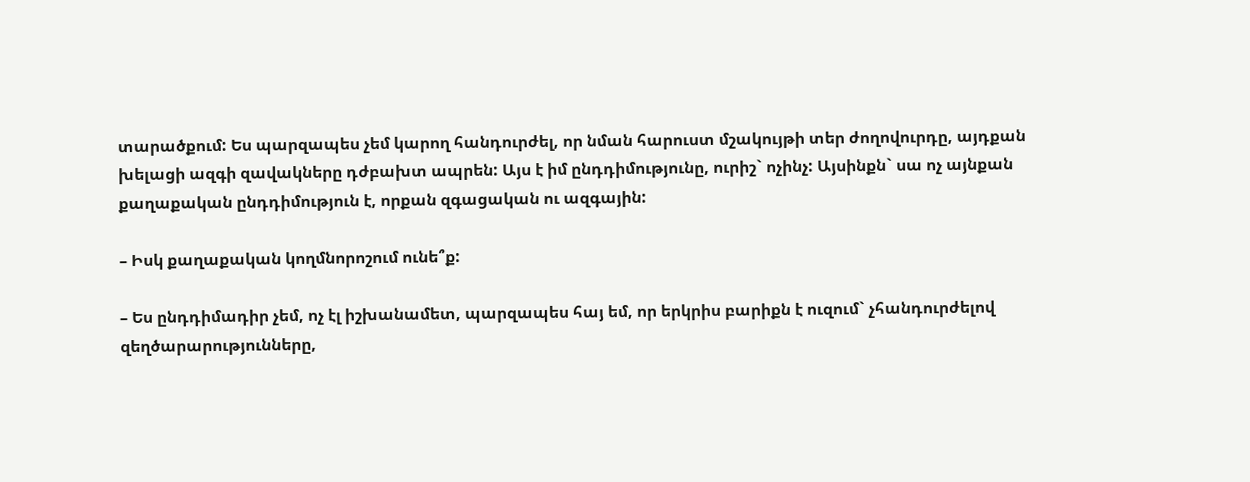տարածքում: Ես պարզապես չեմ կարող հանդուրժել, որ նման հարուստ մշակույթի տեր ժողովուրդը, այդքան խելացի ազգի զավակները դժբախտ ապրեն: Այս է իմ ընդդիմությունը, ուրիշ` ոչինչ: Այսինքն` սա ոչ այնքան քաղաքական ընդդիմություն է, որքան զգացական ու ազգային:

– Իսկ քաղաքական կողմնորոշում ունե՞ք:

– Ես ընդդիմադիր չեմ, ոչ էլ իշխանամետ, պարզապես հայ եմ, որ երկրիս բարիքն է ուզում` չհանդուրժելով զեղծարարությունները,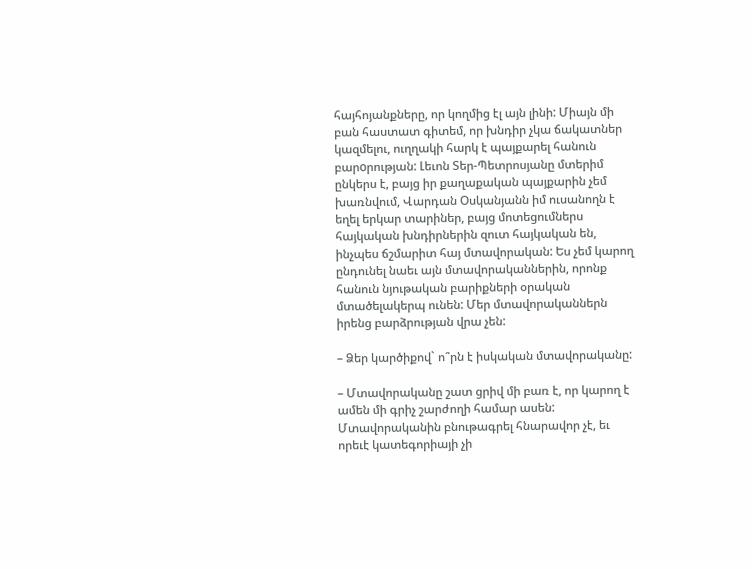հայհոյանքները, որ կողմից էլ այն լինի: Միայն մի բան հաստատ գիտեմ, որ խնդիր չկա ճակատներ կազմելու, ուղղակի հարկ է պայքարել հանուն բարoրության: Լեւոն Տեր-Պետրոսյանը մտերիմ ընկերս է, բայց իր քաղաքական պայքարին չեմ խառնվում, Վարդան Օսկանյանն իմ ուսանողն է եղել երկար տարիներ, բայց մոտեցումներս հայկական խնդիրներին զուտ հայկական են, ինչպես ճշմարիտ հայ մտավորական: Ես չեմ կարող ընդունել նաեւ այն մտավորականներին, որոնք հանուն նյութական բարիքների օրական մտածելակերպ ունեն: Մեր մտավորականներն իրենց բարձրության վրա չեն:

– Ձեր կարծիքով` ո՞րն է իսկական մտավորականը:

– Մտավորականը շատ ցրիվ մի բառ է, որ կարող է ամեն մի գրիչ շարժողի համար ասեն: Մտավորականին բնութագրել հնարավոր չէ, եւ որեւէ կատեգորիայի չի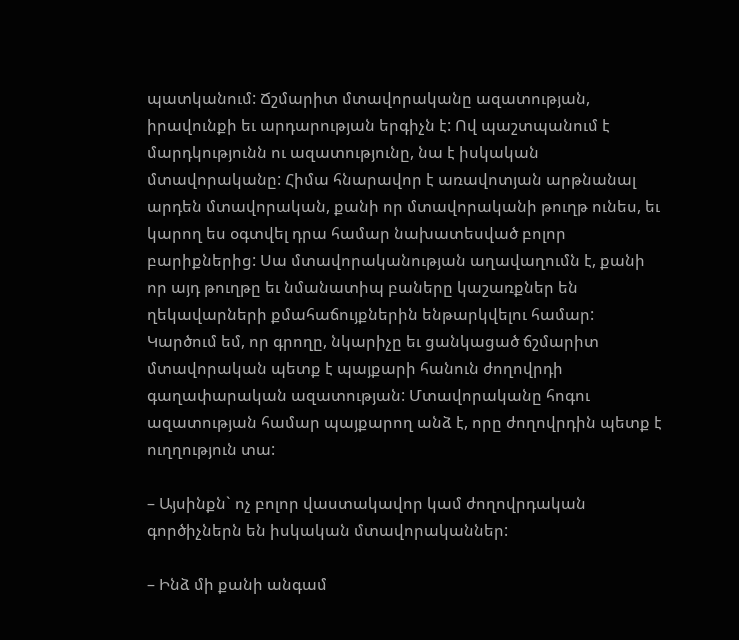պատկանում: Ճշմարիտ մտավորականը ազատության, իրավունքի եւ արդարության երգիչն է: Ով պաշտպանում է մարդկությունն ու ազատությունը, նա է իսկական մտավորականը: Հիմա հնարավոր է առավոտյան արթնանալ արդեն մտավորական, քանի որ մտավորականի թուղթ ունես, եւ կարող ես օգտվել դրա համար նախատեսված բոլոր բարիքներից: Սա մտավորականության աղավաղումն է, քանի որ այդ թուղթը եւ նմանատիպ բաները կաշառքներ են ղեկավարների քմահաճույքներին ենթարկվելու համար: Կարծում եմ, որ գրողը, նկարիչը եւ ցանկացած ճշմարիտ մտավորական պետք է պայքարի հանուն ժողովրդի գաղափարական ազատության: Մտավորականը հոգու ազատության համար պայքարող անձ է, որը ժողովրդին պետք է ուղղություն տա:

– Այսինքն` ոչ բոլոր վաստակավոր կամ ժողովրդական գործիչներն են իսկական մտավորականներ:

– Ինձ մի քանի անգամ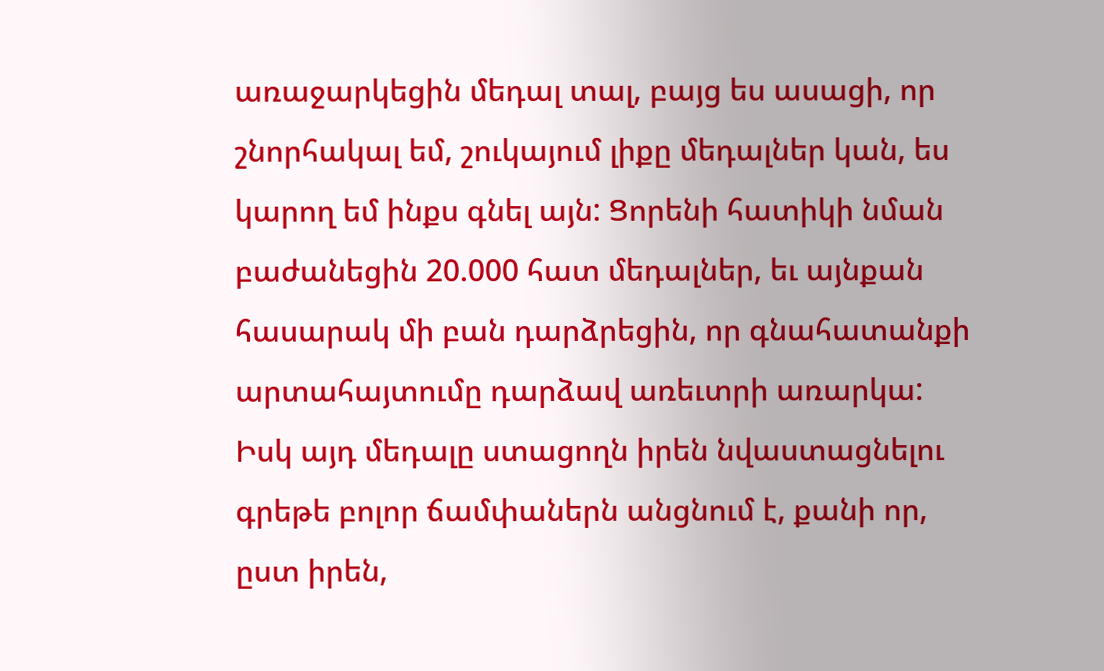առաջարկեցին մեդալ տալ, բայց ես ասացի, որ շնորհակալ եմ, շուկայում լիքը մեդալներ կան, ես կարող եմ ինքս գնել այն: Ցորենի հատիկի նման բաժանեցին 20.000 հատ մեդալներ, եւ այնքան հասարակ մի բան դարձրեցին, որ գնահատանքի արտահայտումը դարձավ առեւտրի առարկա: Իսկ այդ մեդալը ստացողն իրեն նվաստացնելու գրեթե բոլոր ճամփաներն անցնում է, քանի որ, ըստ իրեն,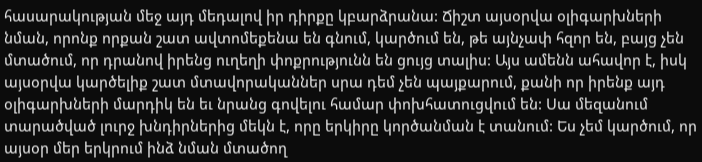հասարակության մեջ այդ մեդալով իր դիրքը կբարձրանա: Ճիշտ այսօրվա օլիգարխների նման, որոնք որքան շատ ավտոմեքենա են գնում, կարծում են, թե այնչափ հզոր են, բայց չեն մտածում, որ դրանով իրենց ուղեղի փոքրությունն են ցույց տալիս: Այս ամենն ահավոր է, իսկ այսօրվա կարծելիք շատ մտավորականներ սրա դեմ չեն պայքարում, քանի որ իրենք այդ օլիգարխների մարդիկ են եւ նրանց գովելու համար փոխհատուցվում են: Սա մեզանում տարածված լուրջ խնդիրներից մեկն է, որը երկիրը կործանման է տանում: Ես չեմ կարծում, որ այսօր մեր երկրում ինձ նման մտածող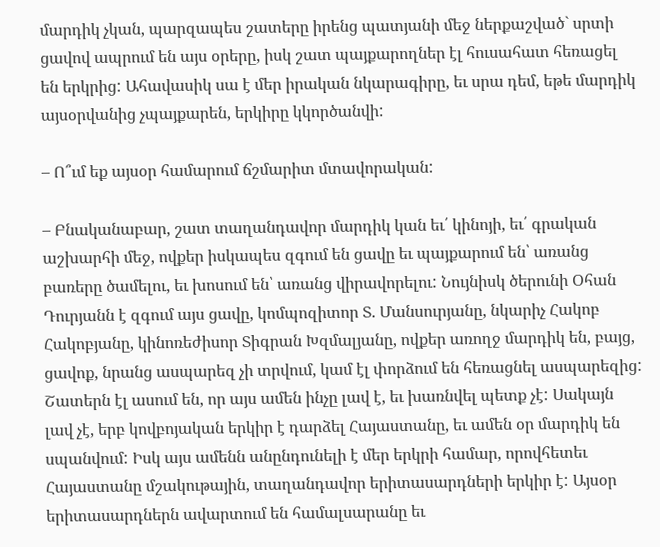մարդիկ չկան, պարզապես շատերը իրենց պատյանի մեջ ներքաշված` սրտի ցավով ապրում են այս օրերը, իսկ շատ պայքարողներ էլ հուսահատ հեռացել են երկրից: Ահավասիկ սա է մեր իրական նկարագիրը, եւ սրա դեմ, եթե մարդիկ այսօրվանից չպայքարեն, երկիրը կկործանվի:

– Ո՞ւմ եք այսօր համարում ճշմարիտ մտավորական:

– Բնականաբար, շատ տաղանդավոր մարդիկ կան եւ՛ կինոյի, եւ՛ գրական աշխարհի մեջ, ովքեր իսկապես զգում են ցավը եւ պայքարում են՝ առանց բառերը ծամելու, եւ խոսում են՝ առանց վիրավորելու: Նույնիսկ ծերունի Օհան Դուրյանն է զգում այս ցավը, կոմպոզիտոր Տ. Մանսուրյանը, նկարիչ Հակոբ Հակոբյանը, կինոռեժիսոր Տիգրան Խզմալյանը, ովքեր առողջ մարդիկ են, բայց, ցավոք, նրանց ասպարեզ չի տրվում, կամ էլ փորձում են հեռացնել ասպարեզից: Շատերն էլ ասում են, որ այս ամեն ինչը լավ է, եւ խառնվել պետք չէ: Սակայն լավ չէ, երբ կովբոյական երկիր է դարձել Հայաստանը, եւ ամեն օր մարդիկ են սպանվում: Իսկ այս ամենն անընդունելի է մեր երկրի համար, որովհետեւ Հայաստանը մշակութային, տաղանդավոր երիտասարդների երկիր է: Այսօր երիտասարդներն ավարտում են համալսարանը եւ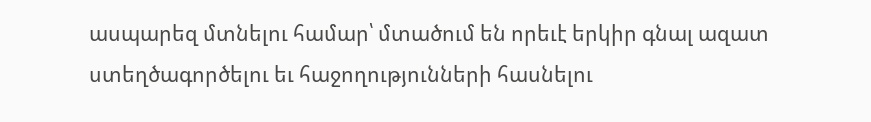ասպարեզ մտնելու համար՝ մտածում են որեւէ երկիր գնալ ազատ ստեղծագործելու եւ հաջողությունների հասնելու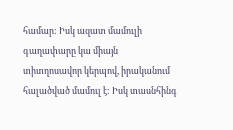համար: Իսկ ազատ մամուլի գաղափարը կա միայն տիտղոսավոր կերպով, իրականում հալածված մամուլ է: Իսկ տասնհինգ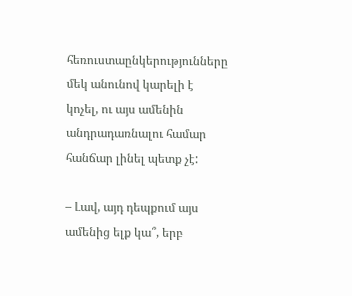հեռուստաընկերությունները մեկ անունով կարելի է կոչել, ու այս ամենին անդրադառնալու համար հանճար լինել պետք չէ:

– Լավ, այդ դեպքում այս ամենից ելք կա՞, երբ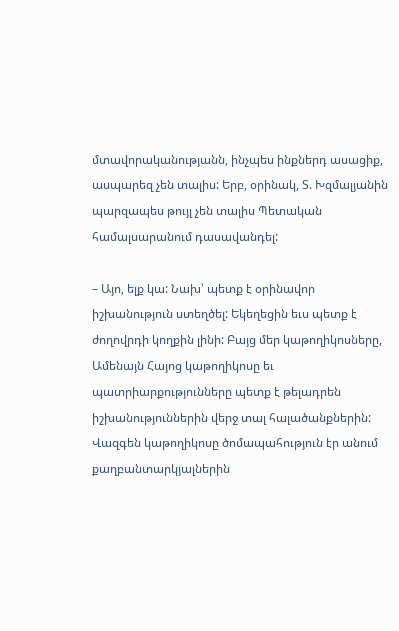մտավորականությանն, ինչպես ինքներդ ասացիք, ասպարեզ չեն տալիս: Երբ, օրինակ, Տ. Խզմալյանին պարզապես թույլ չեն տալիս Պետական համալսարանում դասավանդել:

– Այո, ելք կա: Նախ՝ պետք է օրինավոր իշխանություն ստեղծել: Եկեղեցին եւս պետք է ժողովրդի կողքին լինի: Բայց մեր կաթողիկոսները, Ամենայն Հայոց կաթողիկոսը եւ պատրիարքությունները պետք է թելադրեն իշխանություններին վերջ տալ հալածանքներին: Վազգեն կաթողիկոսը ծոմապահություն էր անում քաղբանտարկյալներին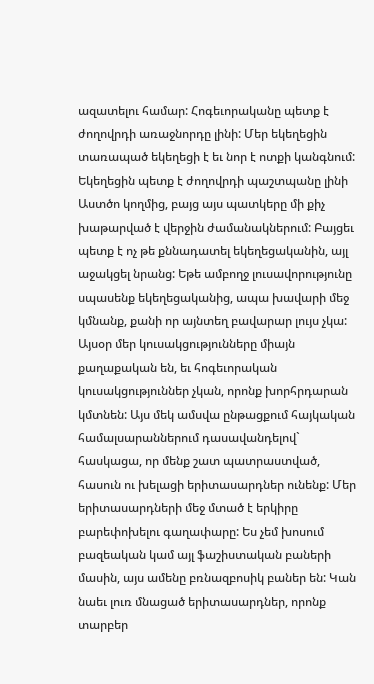ազատելու համար: Հոգեւորականը պետք է ժողովրդի առաջնորդը լինի: Մեր եկեղեցին տառապած եկեղեցի է եւ նոր է ոտքի կանգնում: Եկեղեցին պետք է ժողովրդի պաշտպանը լինի Աստծո կողմից, բայց այս պատկերը մի քիչ խաթարված է վերջին ժամանակներում: Բայցեւ պետք է ոչ թե քննադատել եկեղեցականին, այլ աջակցել նրանց: Եթե ամբողջ լուսավորությունը սպասենք եկեղեցականից, ապա խավարի մեջ կմնանք, քանի որ այնտեղ բավարար լույս չկա: Այսօր մեր կուսակցությունները միայն քաղաքական են, եւ հոգեւորական կուսակցություններ չկան, որոնք խորհրդարան կմտնեն: Այս մեկ ամսվա ընթացքում հայկական համալսարաններում դասավանդելով` հասկացա, որ մենք շատ պատրաստված, հասուն ու խելացի երիտասարդներ ունենք: Մեր երիտասարդների մեջ մտած է երկիրը բարեփոխելու գաղափարը: Ես չեմ խոսում բազեական կամ այլ ֆաշիստական բաների մասին, այս ամենը բռնազբոսիկ բաներ են: Կան նաեւ լուռ մնացած երիտասարդներ, որոնք տարբեր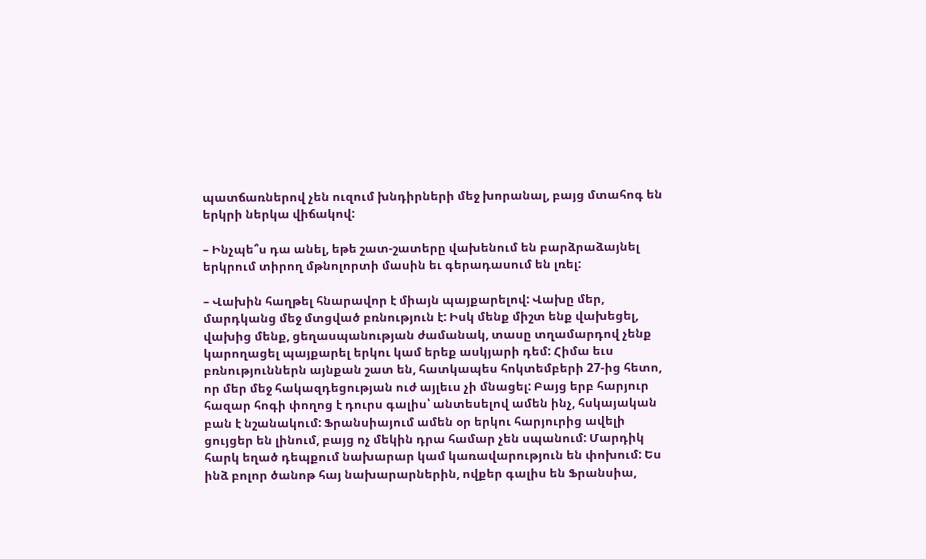պատճառներով չեն ուզում խնդիրների մեջ խորանալ, բայց մտահոգ են երկրի ներկա վիճակով:

– Ինչպե՞ս դա անել, եթե շատ-շատերը վախենում են բարձրաձայնել երկրում տիրող մթնոլորտի մասին եւ գերադասում են լռել:

– Վախին հաղթել հնարավոր է միայն պայքարելով: Վախը մեր, մարդկանց մեջ մտցված բռնություն է: Իսկ մենք միշտ ենք վախեցել, վախից մենք, ցեղասպանության ժամանակ, տասը տղամարդով չենք կարողացել պայքարել երկու կամ երեք ասկյարի դեմ: Հիմա եւս բռնություններն այնքան շատ են, հատկապես հոկտեմբերի 27-ից հետո, որ մեր մեջ հակազդեցության ուժ այլեւս չի մնացել: Բայց երբ հարյուր հազար հոգի փողոց է դուրս գալիս՝ անտեսելով ամեն ինչ, հսկայական բան է նշանակում: Ֆրանսիայում ամեն օր երկու հարյուրից ավելի ցույցեր են լինում, բայց ոչ մեկին դրա համար չեն սպանում: Մարդիկ հարկ եղած դեպքում նախարար կամ կառավարություն են փոխում: Ես ինձ բոլոր ծանոթ հայ նախարարներին, ովքեր գալիս են Ֆրանսիա,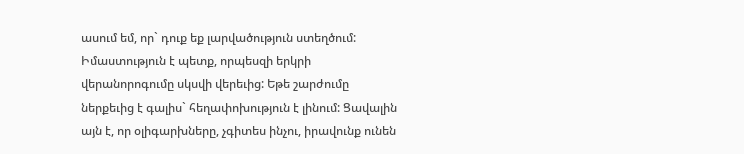ասում եմ, որ` դուք եք լարվածություն ստեղծում: Իմաստություն է պետք, որպեսզի երկրի վերանորոգումը սկսվի վերեւից: Եթե շարժումը ներքեւից է գալիս` հեղափոխություն է լինում: Ցավալին այն է, որ օլիգարխները, չգիտես ինչու, իրավունք ունեն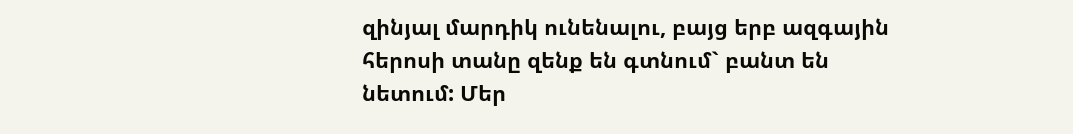զինյալ մարդիկ ունենալու, բայց երբ ազգային հերոսի տանը զենք են գտնում` բանտ են նետում: Մեր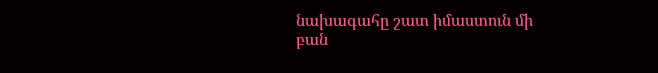նախագահը շատ իմաստուն մի բան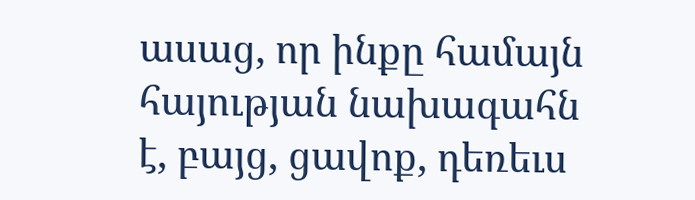ասաց, որ ինքը համայն հայության նախագահն է, բայց, ցավոք, դեռեւս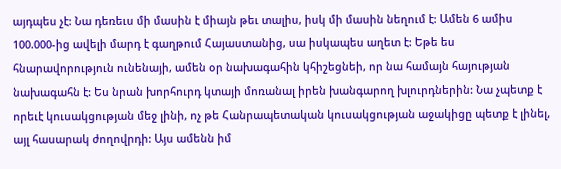այդպես չէ: Նա դեռեւս մի մասին է միայն թեւ տալիս, իսկ մի մասին նեղում է: Ամեն 6 ամիս 100.000-ից ավելի մարդ է գաղթում Հայաստանից, սա իսկապես աղետ է: Եթե ես հնարավորություն ունենայի, ամեն օր նախագահին կհիշեցնեի, որ նա համայն հայության նախագահն է: Ես նրան խորհուրդ կտայի մոռանալ իրեն խանգարող խլուրդներին: Նա չպետք է որեւէ կուսակցության մեջ լինի, ոչ թե Հանրապետական կուսակցության աջակիցը պետք է լինել, այլ հասարակ ժողովրդի: Այս ամենն իմ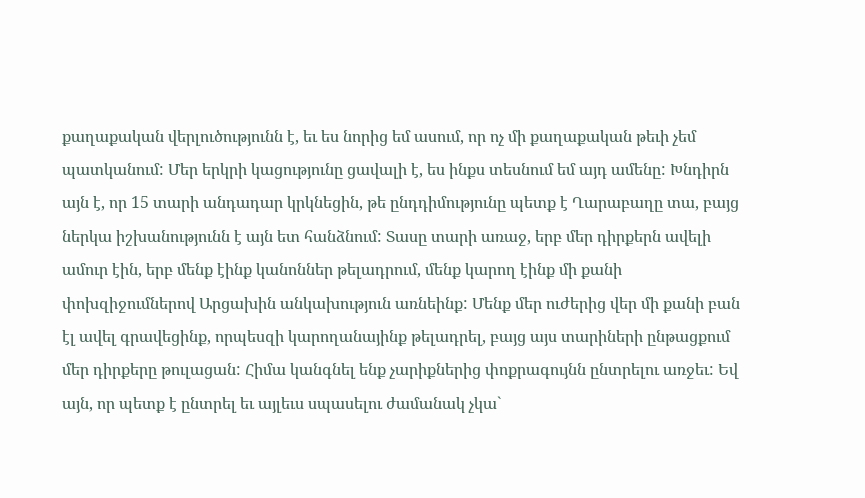քաղաքական վերլուծությունն է, եւ ես նորից եմ ասում, որ ոչ մի քաղաքական թեւի չեմ պատկանում: Մեր երկրի կացությունը ցավալի է, ես ինքս տեսնում եմ այդ ամենը: Խնդիրն այն է, որ 15 տարի անդադար կրկնեցին, թե ընդդիմությունը պետք է Ղարաբաղը տա, բայց ներկա իշխանությունն է այն ետ հանձնում: Տասը տարի առաջ, երբ մեր դիրքերն ավելի ամուր էին, երբ մենք էինք կանոններ թելադրում, մենք կարող էինք մի քանի փոխզիջումներով Արցախին անկախություն առնեինք: Մենք մեր ուժերից վեր մի քանի բան էլ ավել գրավեցինք, որպեսզի կարողանայինք թելադրել, բայց այս տարիների ընթացքում մեր դիրքերը թուլացան: Հիմա կանգնել ենք չարիքներից փոքրագույնն ընտրելու առջեւ: Եվ այն, որ պետք է ընտրել եւ այլեւս սպասելու ժամանակ չկա`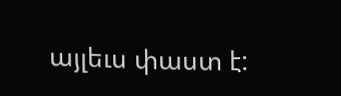այլեւս փաստ է: